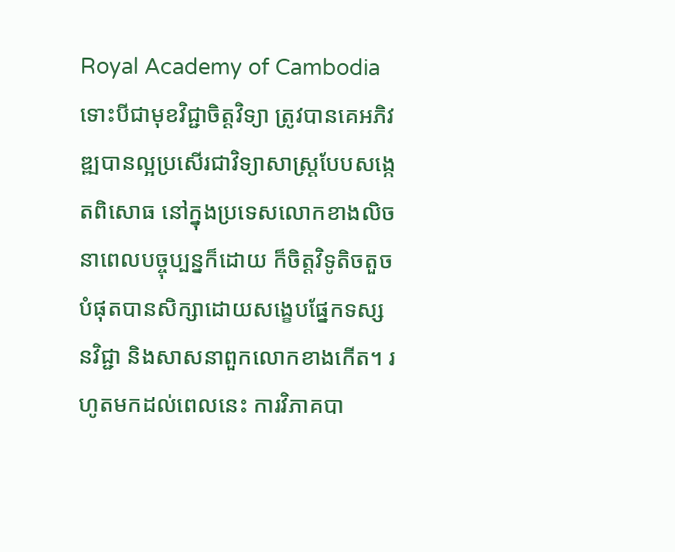Royal Academy of Cambodia
ទោះបីជាមុខវិជ្ជាចិត្ដវិទ្យា ត្រូវបានគេអភិវឌ្ឍបានល្អប្រសើរជាវិទ្យាសាស្ដ្របែបសង្កេតពិសោធ នៅក្នុងប្រទេសលោកខាងលិច នាពេលបច្ចុប្បន្នក៏ដោយ ក៏ចិត្ដវិទូតិចតួចបំផុតបានសិក្សាដោយសង្ខេបផ្នែកទស្ស នវិជ្ជា និងសាសនាពួកលោកខាងកើត។ រហូតមកដល់ពេលនេះ ការវិភាគបា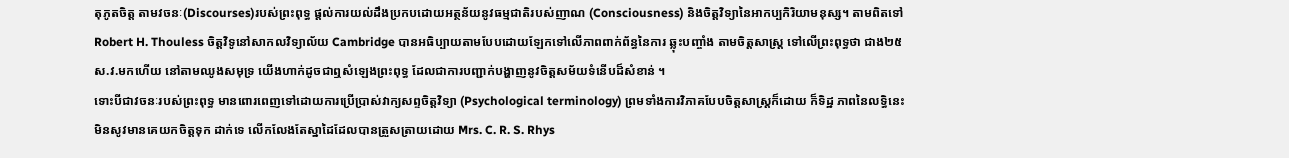តុភូតចិត្ដ តាមវចនៈ(Discourses)របស់ព្រះពុទ្ធ ផ្ដល់ការយល់ដឹងប្រកបដោយអត្ថន័យនូវធម្មជាតិរបស់ញាណ (Consciousness) និងចិត្ដវិទ្យានៃអាកប្បកិរិយាមនុស្ស។ តាមពិតទៅ Robert H. Thouless ចិត្ដវិទូនៅសាកលវិទ្យាល័យ Cambridge បានអធិប្បាយតាមបែបដោយឡែកទៅលើភាពពាក់ព័ន្ធនៃការ ឆ្លុះបញ្ចាំង តាមចិត្ដសាស្ដ្រ ទៅលើព្រះពុទ្ធថា ជាង២៥ស.វ.មកហើយ នៅតាមឈូងសមុទ្រ យើងហាក់ដូចជាឮសំឡេងព្រះពុទ្ធ ដែលជាការបញ្ជាក់បង្ហាញនូវចិត្ដសម័យទំនើបដ៏សំខាន់ ។
ទោះបីជាវចនៈរបស់ព្រះពុទ្ធ មានពោរពេញទៅដោយការប្រើប្រាស់វាក្យសព្ទចិត្ដវិទ្យា (Psychological terminology) ព្រមទាំងការវិភាគបែបចិត្ដសាស្ដ្រក៏ដោយ ក៏ទិដ្ឋ ភាពនៃលទ្ធិនេះ មិនសូវមានគេយកចិត្ដទុក ដាក់ទេ លើកលែងតែស្នាដៃដែលបានត្រួសត្រាយដោយ Mrs. C. R. S. Rhys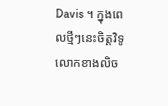Davis ។ ក្នុងពេលថ្មីៗនេះចិត្ដវិទូលោកខាងលិច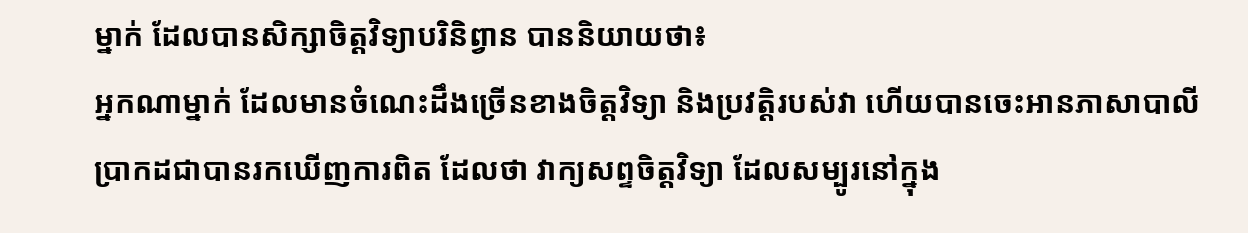ម្នាក់ ដែលបានសិក្សាចិត្ដវិទ្យាបរិនិព្វាន បាននិយាយថា៖
អ្នកណាម្នាក់ ដែលមានចំណេះដឹងច្រើនខាងចិត្ដវិទ្យា និងប្រវត្ដិរបស់វា ហើយបានចេះអានភាសាបាលី ប្រាកដជាបានរកឃើញការពិត ដែលថា វាក្យសព្ទចិត្ដវិទ្យា ដែលសម្បូរនៅក្នុង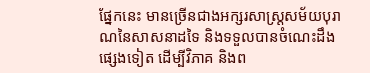ផ្នែកនេះ មានច្រើនជាងអក្សរសាស្ដ្រសម័យបុរាណនៃសាសនាដទៃ និងទទួលបានចំណេះដឹងផ្សេងទៀត ដើម្បីវិភាគ និងព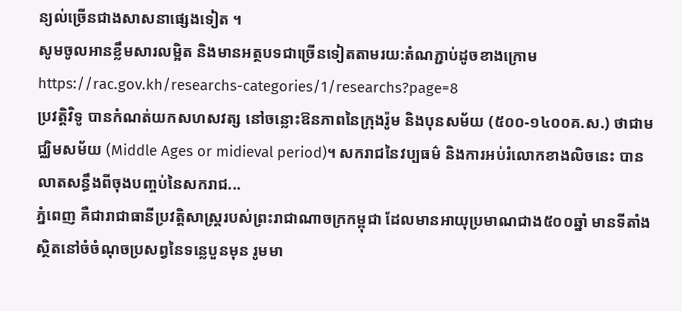ន្យល់ច្រើនជាងសាសនាផ្សេងទៀត ។
សូមចូលអានខ្លឹមសារលម្អិត និងមានអត្ថបទជាច្រើនទៀតតាមរយ:តំណភ្ជាប់ដូចខាងក្រោម
https://rac.gov.kh/researchs-categories/1/researchs?page=8
ប្រវត្ដិវិទូ បានកំណត់យកសហសវត្ស នៅចន្លោះឱនភាពនៃក្រុងរ៉ូម និងបុនសម័យ (៥០០-១៤០០គ.ស.) ថាជាមជ្ឈិមសម័យ (Middle Ages or midieval period)។ សករាជនៃវប្បធម៌ និងការអប់រំលោកខាងលិចនេះ បានលាតសន្ធឹងពីចុងបញ្ចប់នៃសករាជ...
ភ្នំពេញ គឺជារាជាធានីប្រវត្តិសាស្រ្តរបស់ព្រះរាជាណាចក្រកម្ពុជា ដែលមានអាយុប្រមាណជាង៥០០ឆ្នាំ មានទីតាំងស្ថិតនៅចំចំណុចប្រសព្វនៃទន្លេបួនមុន រូមមា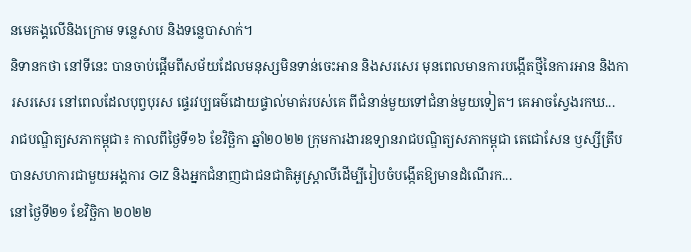នមេគង្គលើនិងក្រោម ទន្លេសាប និងទន្លេបាសាក់។
និទានកថា នៅទីនេះ បានចាប់ផ្ដើមពីសម័យដែលមនុស្សមិនទាន់ចេះអាន និងសរសេរ មុនពេលមានការបង្កើតថ្មីនៃការអាន និងការសរសេរ នៅពេលដែលបុព្វបុរស ផ្ទេរវប្បធម៌ដោយផ្ទាល់មាត់របស់គេ ពីជំនាន់មួយទៅជំនាន់មួយទៀត។ គេអាចស្វែងរកឃ...
រាជបណ្ឌិត្យសភាកម្ពុជា៖ កាលពីថ្ងៃទី១៦ ខែវិច្ឆិកា ឆ្នាំ២០២២ ក្រុមការងារឧទ្យានរាជបណ្ឌិត្យសភាកម្ពុជា តេជោសែន ឫស្សីត្រឹប បានសហការជាមួយអង្គការ GIZ និងអ្នកជំនាញជាជនជាតិអូស្ត្រាលីដើម្បីរៀបចំបង្កើតឱ្យមានដំណើរក...
នៅថ្ងៃទី២១ ខែវិច្ឆិកា ២០២២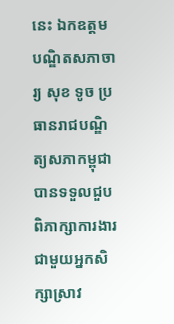នេះ ឯកឧត្តមបណ្ឌិតសភាចារ្យ សុខ ទូច ប្រធានរាជបណ្ឌិត្យសភាកម្ពុជា បានទទួលជួបពិភាក្សាការងារជាមួយអ្នកសិក្សាស្រាវ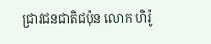ជ្រាវជនជាតិជប៉ុន លោក ហិរ៉ូ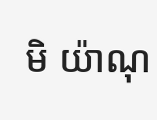មិ យ៉ាណុ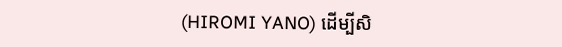(HIROMI YANO) ដើម្បីសិ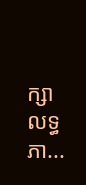ក្សាលទ្ធភា...